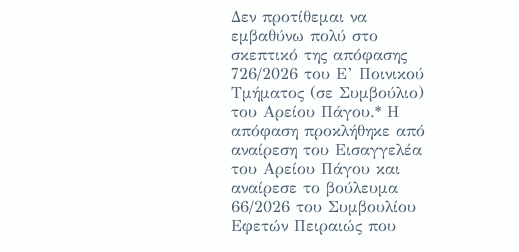Δεν προτίθεμαι να εμβαθύνω πολύ στο σκεπτικό της απόφασης 726/2026 του Ε’ Ποινικού Τμήματος (σε Συμβούλιο) του Αρείου Πάγου.* Η απόφαση προκλήθηκε από αναίρεση του Εισαγγελέα του Αρείου Πάγου και αναίρεσε το βούλευμα 66/2026 του Συμβουλίου Εφετών Πειραιώς που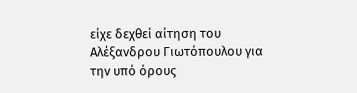είχε δεχθεί αίτηση του Αλέξανδρου Γιωτόπουλου για την υπό όρους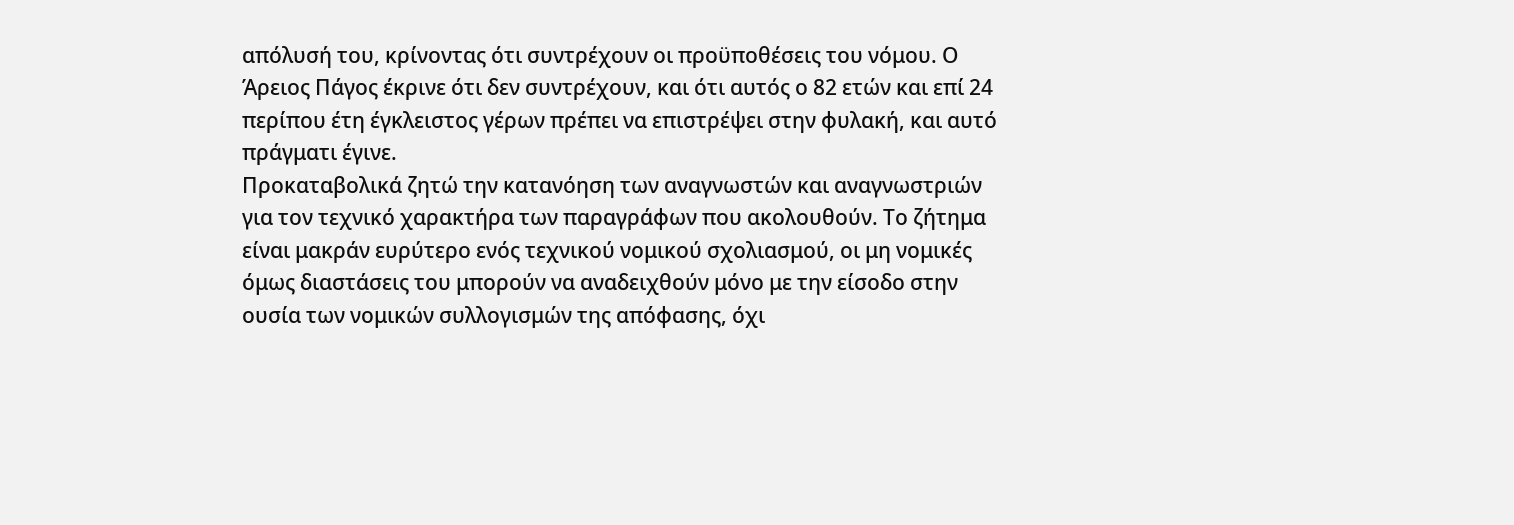απόλυσή του, κρίνοντας ότι συντρέχουν οι προϋποθέσεις του νόμου. Ο Άρειος Πάγος έκρινε ότι δεν συντρέχουν, και ότι αυτός ο 82 ετών και επί 24 περίπου έτη έγκλειστος γέρων πρέπει να επιστρέψει στην φυλακή, και αυτό πράγματι έγινε.
Προκαταβολικά ζητώ την κατανόηση των αναγνωστών και αναγνωστριών για τον τεχνικό χαρακτήρα των παραγράφων που ακολουθούν. Το ζήτημα είναι μακράν ευρύτερο ενός τεχνικού νομικού σχολιασμού, οι μη νομικές όμως διαστάσεις του μπορούν να αναδειχθούν μόνο με την είσοδο στην ουσία των νομικών συλλογισμών της απόφασης, όχι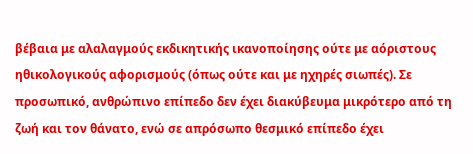βέβαια με αλαλαγμούς εκδικητικής ικανοποίησης ούτε με αόριστους ηθικολογικούς αφορισμούς (όπως ούτε και με ηχηρές σιωπές). Σε προσωπικό, ανθρώπινο επίπεδο δεν έχει διακύβευμα μικρότερο από τη ζωή και τον θάνατο, ενώ σε απρόσωπο θεσμικό επίπεδο έχει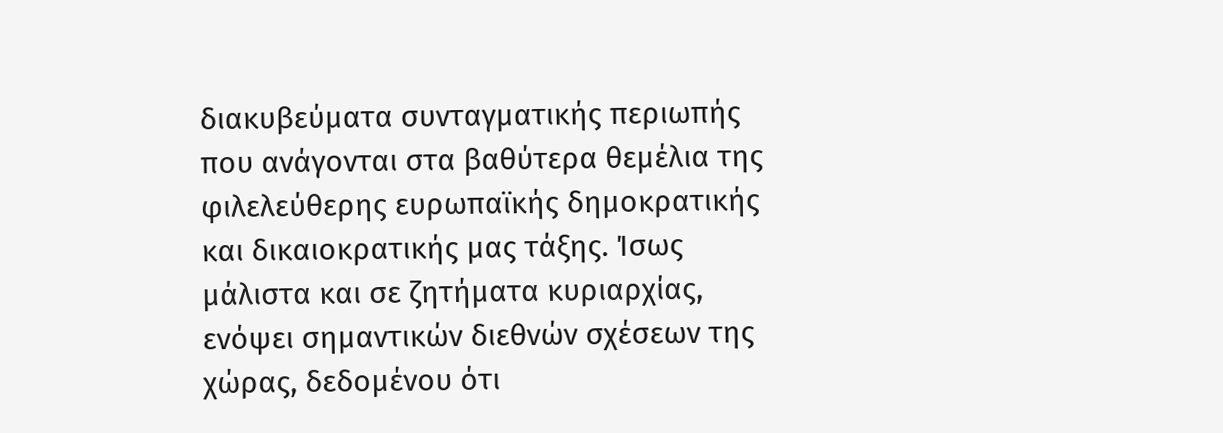διακυβεύματα συνταγματικής περιωπής που ανάγονται στα βαθύτερα θεμέλια της φιλελεύθερης ευρωπαϊκής δημοκρατικής και δικαιοκρατικής μας τάξης. Ίσως μάλιστα και σε ζητήματα κυριαρχίας, ενόψει σημαντικών διεθνών σχέσεων της χώρας, δεδομένου ότι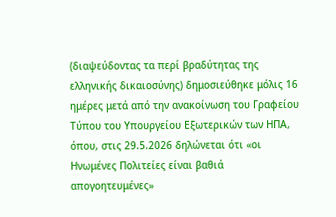(διαψεύδοντας τα περί βραδύτητας της ελληνικής δικαιοσύνης) δημοσιεύθηκε μόλις 16 ημέρες μετά από την ανακοίνωση του Γραφείου Τύπου του Υπουργείου Εξωτερικών των ΗΠΑ, όπου, στις 29.5.2026 δηλώνεται ότι «οι Ηνωμένες Πολιτείες είναι βαθιά απογοητευμένες»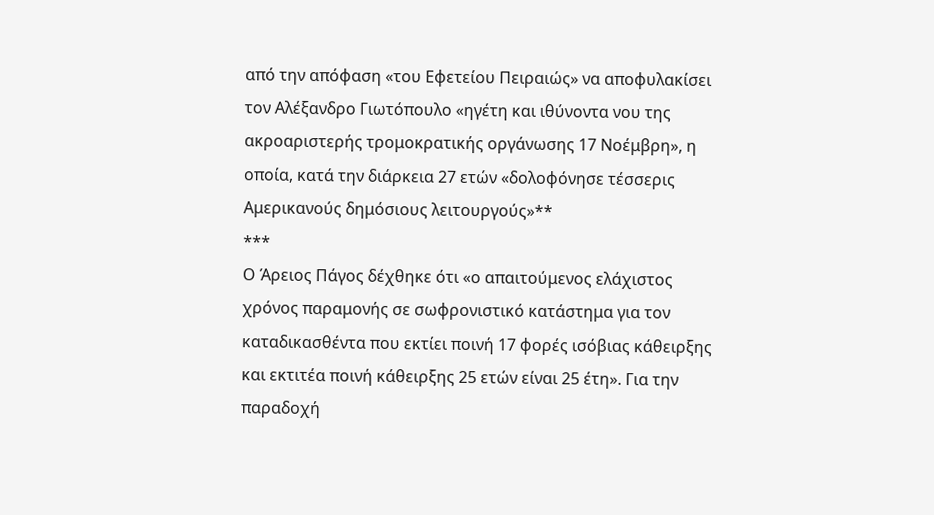από την απόφαση «του Εφετείου Πειραιώς» να αποφυλακίσει τον Αλέξανδρο Γιωτόπουλο «ηγέτη και ιθύνοντα νου της ακροαριστερής τρομοκρατικής οργάνωσης 17 Νοέμβρη», η οποία, κατά την διάρκεια 27 ετών «δολοφόνησε τέσσερις Αμερικανούς δημόσιους λειτουργούς»**
***
Ο Άρειος Πάγος δέχθηκε ότι «ο απαιτούμενος ελάχιστος χρόνος παραμονής σε σωφρονιστικό κατάστημα για τον καταδικασθέντα που εκτίει ποινή 17 φορές ισόβιας κάθειρξης και εκτιτέα ποινή κάθειρξης 25 ετών είναι 25 έτη». Για την παραδοχή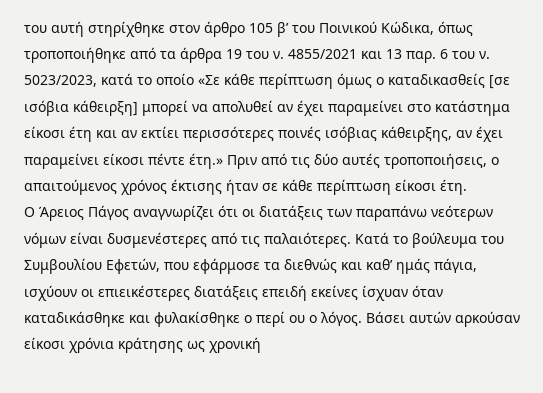του αυτή στηρίχθηκε στον άρθρο 105 β’ του Ποινικού Κώδικα, όπως τροποποιήθηκε από τα άρθρα 19 του ν. 4855/2021 και 13 παρ. 6 του ν. 5023/2023, κατά το οποίο «Σε κάθε περίπτωση όμως ο καταδικασθείς [σε ισόβια κάθειρξη] μπορεί να απολυθεί αν έχει παραμείνει στο κατάστημα είκοσι έτη και αν εκτίει περισσότερες ποινές ισόβιας κάθειρξης, αν έχει παραμείνει είκοσι πέντε έτη.» Πριν από τις δύο αυτές τροποποιήσεις, ο απαιτούμενος χρόνος έκτισης ήταν σε κάθε περίπτωση είκοσι έτη.
Ο Άρειος Πάγος αναγνωρίζει ότι οι διατάξεις των παραπάνω νεότερων νόμων είναι δυσμενέστερες από τις παλαιότερες. Κατά το βούλευμα του Συμβουλίου Εφετών, που εφάρμοσε τα διεθνώς και καθ’ ημάς πάγια, ισχύουν οι επιεικέστερες διατάξεις επειδή εκείνες ίσχυαν όταν καταδικάσθηκε και φυλακίσθηκε ο περί ου ο λόγος. Βάσει αυτών αρκούσαν είκοσι χρόνια κράτησης ως χρονική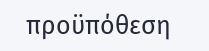προϋπόθεση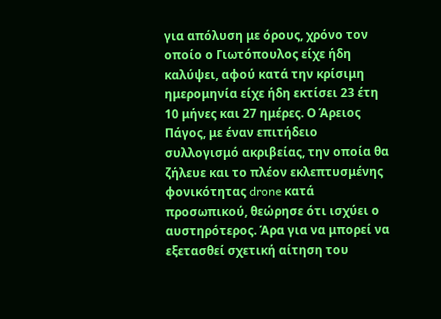για απόλυση με όρους, χρόνο τον οποίο ο Γιωτόπουλος είχε ήδη καλύψει, αφού κατά την κρίσιμη ημερομηνία είχε ήδη εκτίσει 23 έτη 10 μήνες και 27 ημέρες. Ο Άρειος Πάγος, με έναν επιτήδειο συλλογισμό ακριβείας, την οποία θα ζήλευε και το πλέον εκλεπτυσμένης φονικότητας drone κατά προσωπικού, θεώρησε ότι ισχύει ο αυστηρότερος. Άρα για να μπορεί να εξετασθεί σχετική αίτηση του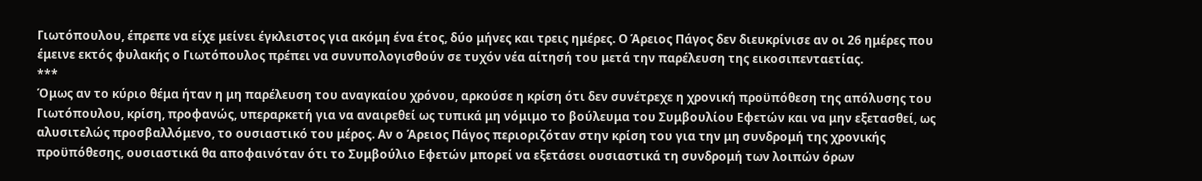Γιωτόπουλου, έπρεπε να είχε μείνει έγκλειστος για ακόμη ένα έτος, δύο μήνες και τρεις ημέρες. Ο Άρειος Πάγος δεν διευκρίνισε αν οι 26 ημέρες που έμεινε εκτός φυλακής ο Γιωτόπουλος πρέπει να συνυπολογισθούν σε τυχόν νέα αίτησή του μετά την παρέλευση της εικοσιπενταετίας.
***
Όμως αν το κύριο θέμα ήταν η μη παρέλευση του αναγκαίου χρόνου, αρκούσε η κρίση ότι δεν συνέτρεχε η χρονική προϋπόθεση της απόλυσης του Γιωτόπουλου, κρίση, προφανώς, υπεραρκετή για να αναιρεθεί ως τυπικά μη νόμιμο το βούλευμα του Συμβουλίου Εφετών και να μην εξετασθεί, ως αλυσιτελώς προσβαλλόμενο, το ουσιαστικό του μέρος. Αν ο Άρειος Πάγος περιοριζόταν στην κρίση του για την μη συνδρομή της χρονικής προϋπόθεσης, ουσιαστικά θα αποφαινόταν ότι το Συμβούλιο Εφετών μπορεί να εξετάσει ουσιαστικά τη συνδρομή των λοιπών όρων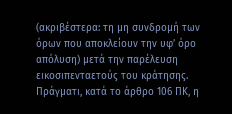(ακριβέστερα: τη μη συνδρομή των όρων που αποκλείουν την υφ’ όρο απόλυση) μετά την παρέλευση εικοσιπενταετούς του κράτησης. Πράγματι, κατά το άρθρο 106 ΠΚ, η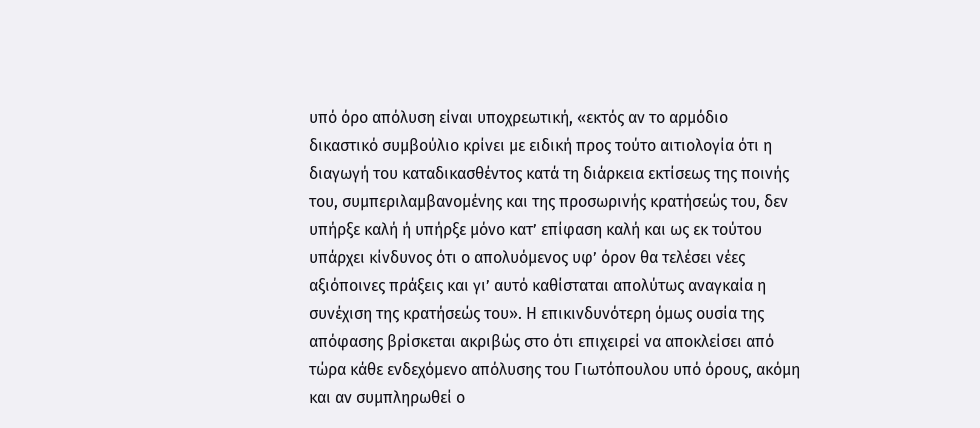υπό όρο απόλυση είναι υποχρεωτική, «εκτός αν το αρμόδιο δικαστικό συμβούλιο κρίνει με ειδική προς τούτο αιτιολογία ότι η διαγωγή του καταδικασθέντος κατά τη διάρκεια εκτίσεως της ποινής του, συμπεριλαμβανομένης και της προσωρινής κρατήσεώς του, δεν υπήρξε καλή ή υπήρξε μόνο κατ’ επίφαση καλή και ως εκ τούτου υπάρχει κίνδυνος ότι ο απολυόμενος υφ’ όρον θα τελέσει νέες αξιόποινες πράξεις και γι’ αυτό καθίσταται απολύτως αναγκαία η συνέχιση της κρατήσεώς του». Η επικινδυνότερη όμως ουσία της απόφασης βρίσκεται ακριβώς στο ότι επιχειρεί να αποκλείσει από τώρα κάθε ενδεχόμενο απόλυσης του Γιωτόπουλου υπό όρους, ακόμη και αν συμπληρωθεί ο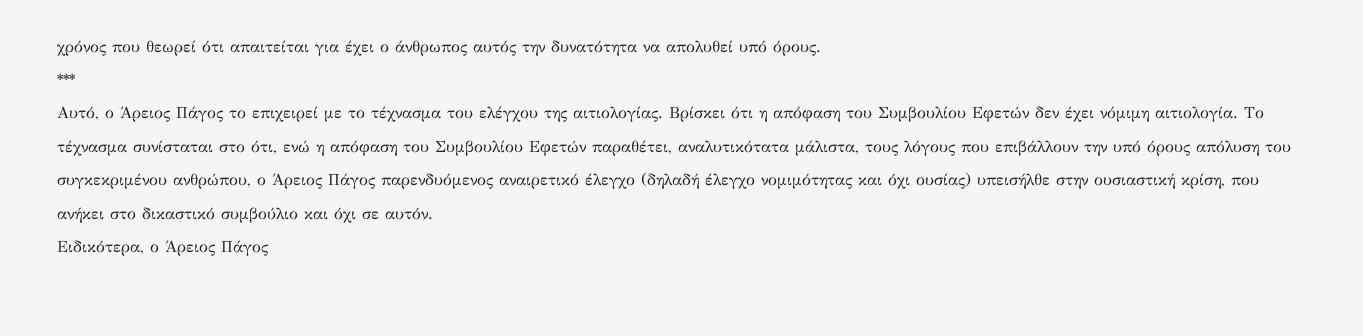χρόνος που θεωρεί ότι απαιτείται για έχει ο άνθρωπος αυτός την δυνατότητα να απολυθεί υπό όρους.
***
Αυτό, ο Άρειος Πάγος το επιχειρεί με το τέχνασμα του ελέγχου της αιτιολογίας. Βρίσκει ότι η απόφαση του Συμβουλίου Εφετών δεν έχει νόμιμη αιτιολογία. Το τέχνασμα συνίσταται στο ότι, ενώ η απόφαση του Συμβουλίου Εφετών παραθέτει, αναλυτικότατα μάλιστα, τους λόγους που επιβάλλουν την υπό όρους απόλυση του συγκεκριμένου ανθρώπου, ο Άρειος Πάγος παρενδυόμενος αναιρετικό έλεγχο (δηλαδή έλεγχο νομιμότητας και όχι ουσίας) υπεισήλθε στην ουσιαστική κρίση, που ανήκει στο δικαστικό συμβούλιο και όχι σε αυτόν.
Ειδικότερα, ο Άρειος Πάγος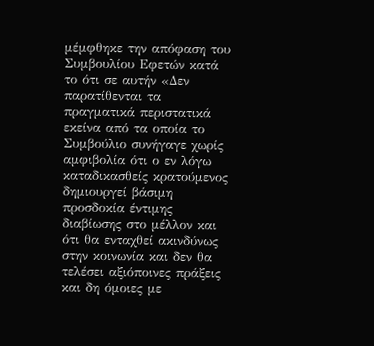μέμφθηκε την απόφαση του Συμβουλίου Εφετών κατά το ότι σε αυτήν «Δεν παρατίθενται τα πραγματικά περιστατικά εκείνα από τα οποία το Συμβούλιο συνήγαγε χωρίς αμφιβολία ότι ο εν λόγω καταδικασθείς κρατούμενος δημιουργεί βάσιμη προσδοκία έντιμης διαβίωσης στο μέλλον και ότι θα ενταχθεί ακινδύνως στην κοινωνία και δεν θα τελέσει αξιόποινες πράξεις και δη όμοιες με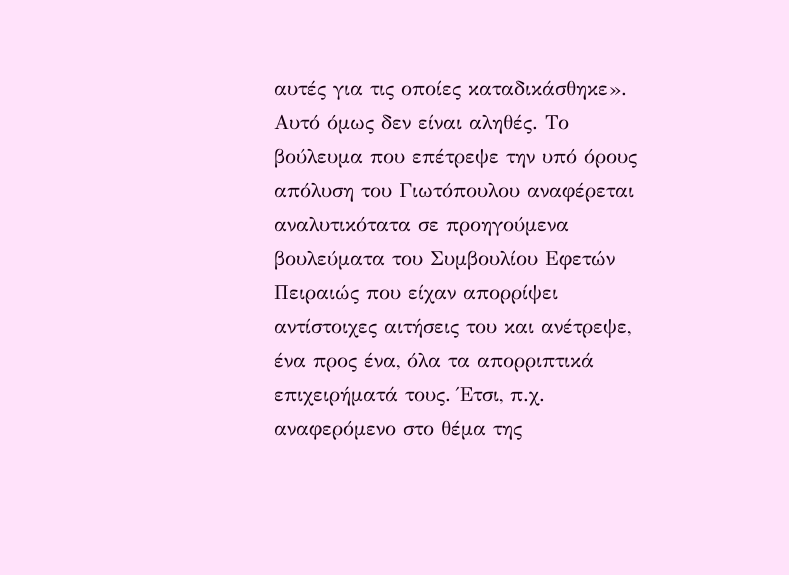αυτές για τις οποίες καταδικάσθηκε». Αυτό όμως δεν είναι αληθές. Το βούλευμα που επέτρεψε την υπό όρους απόλυση του Γιωτόπουλου αναφέρεται αναλυτικότατα σε προηγούμενα βουλεύματα του Συμβουλίου Εφετών Πειραιώς που είχαν απορρίψει αντίστοιχες αιτήσεις του και ανέτρεψε, ένα προς ένα, όλα τα απορριπτικά επιχειρήματά τους. Έτσι, π.χ. αναφερόμενο στο θέμα της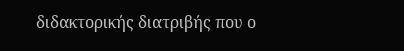διδακτορικής διατριβής που ο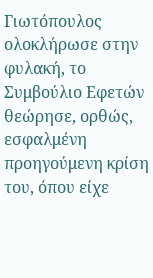Γιωτόπουλος ολοκλήρωσε στην φυλακή, το Συμβούλιο Εφετών θεώρησε, ορθώς, εσφαλμένη προηγούμενη κρίση του, όπου είχε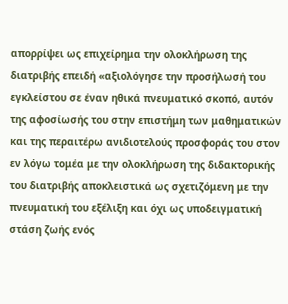απορρίψει ως επιχείρημα την ολοκλήρωση της διατριβής επειδή «αξιολόγησε την προσήλωσή του εγκλείστου σε έναν ηθικά πνευματικό σκοπό, αυτόν της αφοσίωσής του στην επιστήμη των μαθηματικών και της περαιτέρω ανιδιοτελούς προσφοράς του στον εν λόγω τομέα με την ολοκλήρωση της διδακτορικής του διατριβής αποκλειστικά ως σχετιζόμενη με την πνευματική του εξέλιξη και όχι ως υποδειγματική στάση ζωής ενός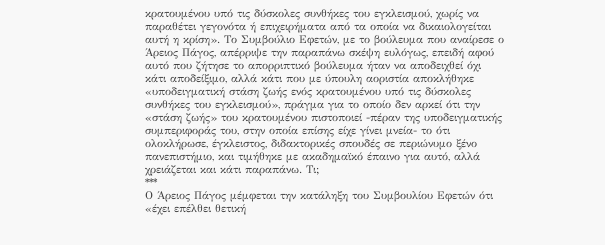κρατουμένου υπό τις δύσκολες συνθήκες του εγκλεισμού, χωρίς να παραθέτει γεγονότα ή επιχειρήματα από τα οποία να δικαιολογείται αυτή η κρίση». Το Συμβούλιο Εφετών, με το βούλευμα που αναίρεσε ο Άρειος Πάγος, απέρριψε την παραπάνω σκέψη ευλόγως, επειδή αφού αυτό που ζήτησε το απορριπτικό βούλευμα ήταν να αποδειχθεί όχι κάτι αποδείξιμο, αλλά κάτι που με ύπουλη αοριστία αποκλήθηκε «υποδειγματική στάση ζωής ενός κρατουμένου υπό τις δύσκολες συνθήκες του εγκλεισμού», πράγμα για το οποίο δεν αρκεί ότι την «στάση ζωής» του κρατουμένου πιστοποιεί -πέραν της υποδειγματικής συμπεριφοράς του, στην οποία επίσης είχε γίνει μνεία- το ότι ολοκλήρωσε, έγκλειστος, διδακτορικές σπουδές σε περιώνυμο ξένο πανεπιστήμιο, και τιμήθηκε με ακαδημαϊκό έπαινο για αυτό, αλλά χρειάζεται και κάτι παραπάνω. Τι;
***
Ο Άρειος Πάγος μέμφεται την κατάληξη του Συμβουλίου Εφετών ότι «έχει επέλθει θετική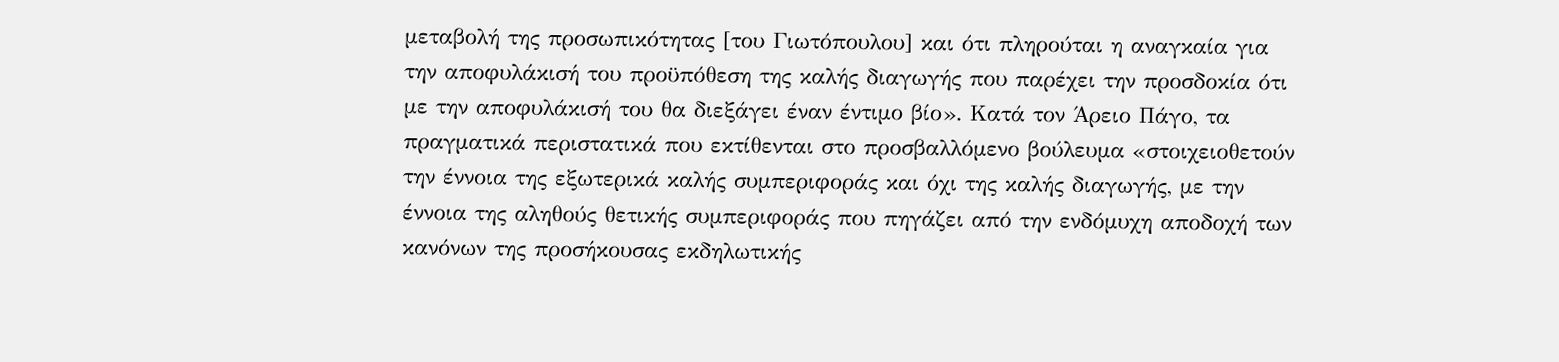μεταβολή της προσωπικότητας [του Γιωτόπουλου] και ότι πληρούται η αναγκαία για την αποφυλάκισή του προϋπόθεση της καλής διαγωγής που παρέχει την προσδοκία ότι με την αποφυλάκισή του θα διεξάγει έναν έντιμο βίο». Κατά τον Άρειο Πάγο, τα πραγματικά περιστατικά που εκτίθενται στο προσβαλλόμενο βούλευμα «στοιχειοθετούν την έννοια της εξωτερικά καλής συμπεριφοράς και όχι της καλής διαγωγής, με την έννοια της αληθούς θετικής συμπεριφοράς που πηγάζει από την ενδόμυχη αποδοχή των κανόνων της προσήκουσας εκδηλωτικής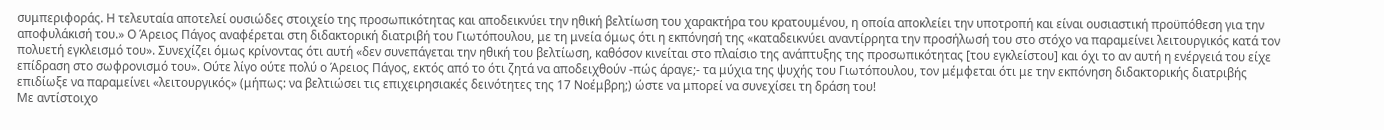συμπεριφοράς. Η τελευταία αποτελεί ουσιώδες στοιχείο της προσωπικότητας και αποδεικνύει την ηθική βελτίωση του χαρακτήρα του κρατουμένου, η οποία αποκλείει την υποτροπή και είναι ουσιαστική προϋπόθεση για την αποφυλάκισή του.» Ο Άρειος Πάγος αναφέρεται στη διδακτορική διατριβή του Γιωτόπουλου, με τη μνεία όμως ότι η εκπόνησή της «καταδεικνύει αναντίρρητα την προσήλωσή του στο στόχο να παραμείνει λειτουργικός κατά τον πολυετή εγκλεισμό του». Συνεχίζει όμως κρίνοντας ότι αυτή «δεν συνεπάγεται την ηθική του βελτίωση, καθόσον κινείται στο πλαίσιο της ανάπτυξης της προσωπικότητας [του εγκλείστου] και όχι το αν αυτή η ενέργειά του είχε επίδραση στο σωφρονισμό του». Ούτε λίγο ούτε πολύ ο Άρειος Πάγος, εκτός από το ότι ζητά να αποδειχθούν -πώς άραγε;- τα μύχια της ψυχής του Γιωτόπουλου, τον μέμφεται ότι με την εκπόνηση διδακτορικής διατριβής επιδίωξε να παραμείνει «λειτουργικός» (μήπως: να βελτιώσει τις επιχειρησιακές δεινότητες της 17 Νοέμβρη;) ώστε να μπορεί να συνεχίσει τη δράση του!
Με αντίστοιχο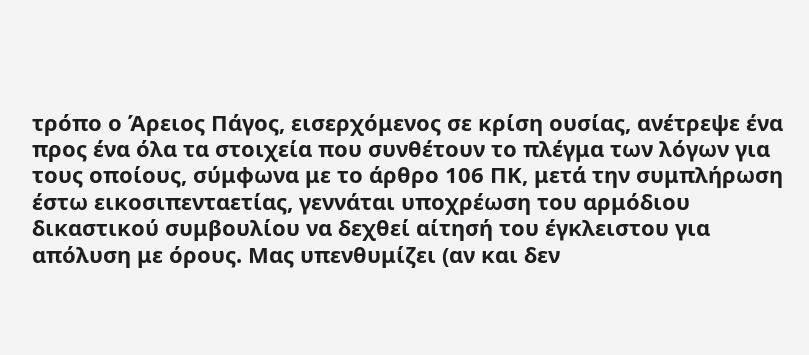τρόπο ο Άρειος Πάγος, εισερχόμενος σε κρίση ουσίας, ανέτρεψε ένα προς ένα όλα τα στοιχεία που συνθέτουν το πλέγμα των λόγων για τους οποίους, σύμφωνα με το άρθρο 106 ΠΚ, μετά την συμπλήρωση έστω εικοσιπενταετίας, γεννάται υποχρέωση του αρμόδιου δικαστικού συμβουλίου να δεχθεί αίτησή του έγκλειστου για απόλυση με όρους. Μας υπενθυμίζει (αν και δεν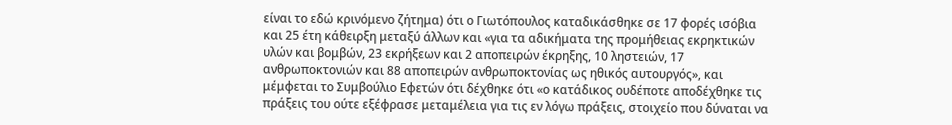είναι το εδώ κρινόμενο ζήτημα) ότι ο Γιωτόπουλος καταδικάσθηκε σε 17 φορές ισόβια και 25 έτη κάθειρξη μεταξύ άλλων και «για τα αδικήματα της προμήθειας εκρηκτικών υλών και βομβών, 23 εκρήξεων και 2 αποπειρών έκρηξης, 10 ληστειών, 17 ανθρωποκτονιών και 88 αποπειρών ανθρωποκτονίας ως ηθικός αυτουργός», και μέμφεται το Συμβούλιο Εφετών ότι δέχθηκε ότι «ο κατάδικος ουδέποτε αποδέχθηκε τις πράξεις του ούτε εξέφρασε μεταμέλεια για τις εν λόγω πράξεις, στοιχείο που δύναται να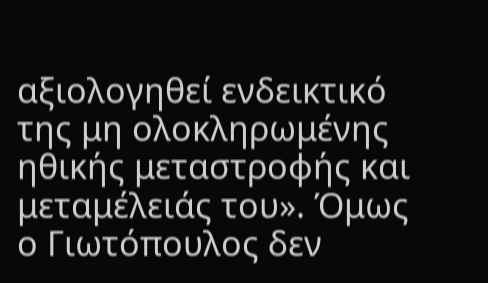αξιολογηθεί ενδεικτικό της μη ολοκληρωμένης ηθικής μεταστροφής και μεταμέλειάς του». Όμως ο Γιωτόπουλος δεν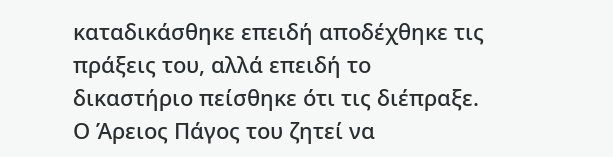καταδικάσθηκε επειδή αποδέχθηκε τις πράξεις του, αλλά επειδή το δικαστήριο πείσθηκε ότι τις διέπραξε. Ο Άρειος Πάγος του ζητεί να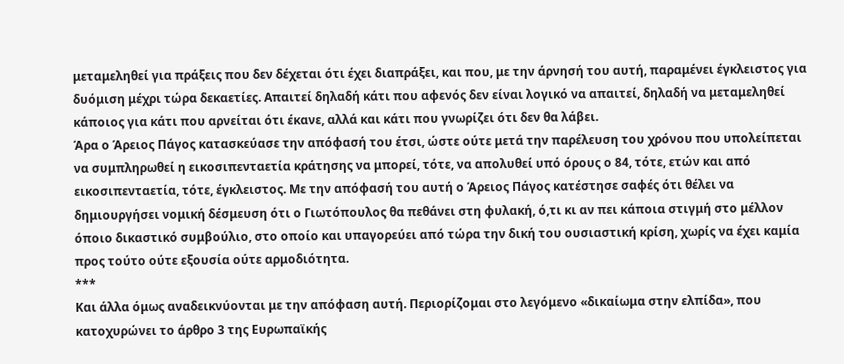μεταμεληθεί για πράξεις που δεν δέχεται ότι έχει διαπράξει, και που, με την άρνησή του αυτή, παραμένει έγκλειστος για δυόμιση μέχρι τώρα δεκαετίες. Απαιτεί δηλαδή κάτι που αφενός δεν είναι λογικό να απαιτεί, δηλαδή να μεταμεληθεί κάποιος για κάτι που αρνείται ότι έκανε, αλλά και κάτι που γνωρίζει ότι δεν θα λάβει.
Άρα ο Άρειος Πάγος κατασκεύασε την απόφασή του έτσι, ώστε ούτε μετά την παρέλευση του χρόνου που υπολείπεται να συμπληρωθεί η εικοσιπενταετία κράτησης να μπορεί, τότε, να απολυθεί υπό όρους ο 84, τότε, ετών και από εικοσιπενταετία, τότε, έγκλειστος. Με την απόφασή του αυτή ο Άρειος Πάγος κατέστησε σαφές ότι θέλει να δημιουργήσει νομική δέσμευση ότι ο Γιωτόπουλος θα πεθάνει στη φυλακή, ό,τι κι αν πει κάποια στιγμή στο μέλλον όποιο δικαστικό συμβούλιο, στο οποίο και υπαγορεύει από τώρα την δική του ουσιαστική κρίση, χωρίς να έχει καμία προς τούτο ούτε εξουσία ούτε αρμοδιότητα.
***
Και άλλα όμως αναδεικνύονται με την απόφαση αυτή. Περιορίζομαι στο λεγόμενο «δικαίωμα στην ελπίδα», που κατοχυρώνει το άρθρο 3 της Ευρωπαϊκής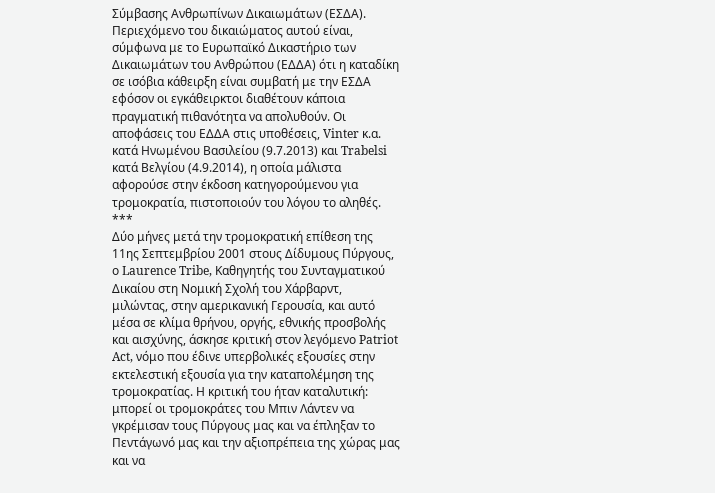Σύμβασης Ανθρωπίνων Δικαιωμάτων (ΕΣΔΑ). Περιεχόμενο του δικαιώματος αυτού είναι, σύμφωνα με το Ευρωπαϊκό Δικαστήριο των Δικαιωμάτων του Ανθρώπου (ΕΔΔΑ) ότι η καταδίκη σε ισόβια κάθειρξη είναι συμβατή με την ΕΣΔΑ εφόσον οι εγκάθειρκτοι διαθέτουν κάποια πραγματική πιθανότητα να απολυθούν. Οι αποφάσεις του ΕΔΔΑ στις υποθέσεις, Vinter κ.α. κατά Ηνωμένου Βασιλείου (9.7.2013) και Trabelsi κατά Βελγίου (4.9.2014), η οποία μάλιστα αφορούσε στην έκδοση κατηγορούμενου για τρομοκρατία, πιστοποιούν του λόγου το αληθές.
***
Δύο μήνες μετά την τρομοκρατική επίθεση της 11ης Σεπτεμβρίου 2001 στους Δίδυμους Πύργους, ο Laurence Tribe, Καθηγητής του Συνταγματικού Δικαίου στη Νομική Σχολή του Χάρβαρντ, μιλώντας, στην αμερικανική Γερουσία, και αυτό μέσα σε κλίμα θρήνου, οργής, εθνικής προσβολής και αισχύνης, άσκησε κριτική στον λεγόμενο Patriot Act, νόμο που έδινε υπερβολικές εξουσίες στην εκτελεστική εξουσία για την καταπολέμηση της τρομοκρατίας. Η κριτική του ήταν καταλυτική: μπορεί οι τρομοκράτες του Μπιν Λάντεν να γκρέμισαν τους Πύργους μας και να έπληξαν το Πεντάγωνό μας και την αξιοπρέπεια της χώρας μας και να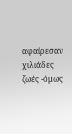αφαίρεσαν χιλιάδες ζωές -όμως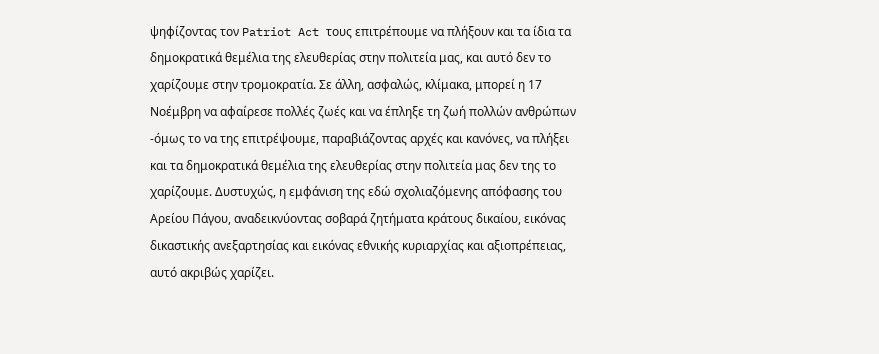ψηφίζοντας τον Patriot Act τους επιτρέπουμε να πλήξουν και τα ίδια τα δημοκρατικά θεμέλια της ελευθερίας στην πολιτεία μας, και αυτό δεν το χαρίζουμε στην τρομοκρατία. Σε άλλη, ασφαλώς, κλίμακα, μπορεί η 17 Νοέμβρη να αφαίρεσε πολλές ζωές και να έπληξε τη ζωή πολλών ανθρώπων -όμως το να της επιτρέψουμε, παραβιάζοντας αρχές και κανόνες, να πλήξει και τα δημοκρατικά θεμέλια της ελευθερίας στην πολιτεία μας δεν της το χαρίζουμε. Δυστυχώς, η εμφάνιση της εδώ σχολιαζόμενης απόφασης του Αρείου Πάγου, αναδεικνύοντας σοβαρά ζητήματα κράτους δικαίου, εικόνας δικαστικής ανεξαρτησίας και εικόνας εθνικής κυριαρχίας και αξιοπρέπειας, αυτό ακριβώς χαρίζει.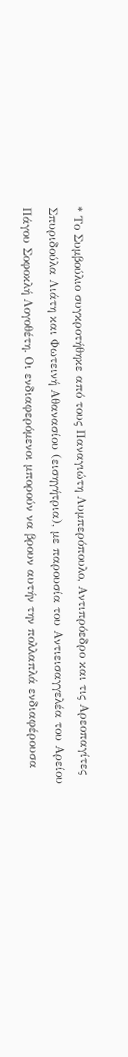* Το Συμβούλιο συγκροτήθηκε από τους Παναγιώτη Λυμπερόπουλο, Αντιπρόεδρο και τις Αρεοπαγίτες Σπυριδούλα Λιάτη και Φωτεινή Αθανασίου (εισηγήτρια), με παρουσία του Αντιεισαγγελέα του Αρείου Πάγου Σοφοκλή Λογοθέτη. Οι ενδιαφερόμενοι μπορούν να βρουν αυτήν την πολλαπλά ενδιαφέρουσα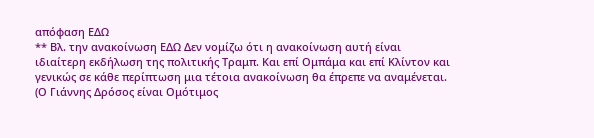απόφαση ΕΔΩ
** Βλ. την ανακοίνωση ΕΔΩ Δεν νομίζω ότι η ανακοίνωση αυτή είναι ιδιαίτερη εκδήλωση της πολιτικής Τραμπ. Και επί Ομπάμα και επί Κλίντον και γενικώς σε κάθε περίπτωση μια τέτοια ανακοίνωση θα έπρεπε να αναμένεται.
(Ο Γιάννης Δρόσος είναι Ομότιμος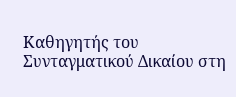Καθηγητής του Συνταγματικού Δικαίου στη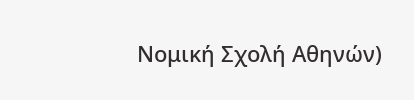Νομική Σχολή Αθηνών)